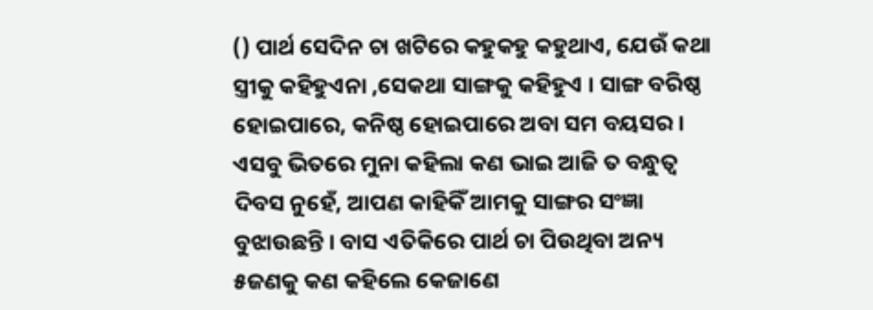() ପାର୍ଥ ସେଦିନ ଚା ଖଟିରେ କହୁକହୁ କହୁଥାଏ, ଯେଉଁ କଥା ସ୍ତ୍ରୀକୁ କହିହୁଏନା ,ସେକଥା ସାଙ୍ଗକୁ କହିହୁଏ । ସାଙ୍ଗ ବରିଷ୍ଠ ହୋଇପାରେ, କନିଷ୍ଠ ହୋଇପାରେ ଅବା ସମ ବୟସର । ଏସବୁ ଭିତରେ ମୁନା କହିଲା କଣ ଭାଇ ଆଜି ତ ବନ୍ଧୁତ୍ବ ଦିବସ ନୁହେଁ, ଆପଣ କାହିକିଁ ଆମକୁ ସାଙ୍ଗର ସଂଜ୍ଞା ବୁଝାଉଛନ୍ତି । ବାସ ଏତିକିରେ ପାର୍ଥ ଚା ପିଉଥିବା ଅନ୍ୟ ୫ଜଣକୁ କଣ କହିଲେ କେଜାଣେ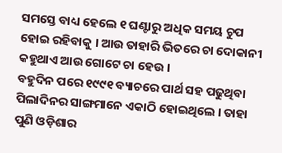ସମସ୍ତେ ବାଧ୍ୟ ହେଲେ ୧ ଘଣ୍ଟାରୁ ଅଧିକ ସମୟ ଚୁପ ହୋଇ ରହିବାକୁ । ଆଉ ତାହାରି ଭିତରେ ଚା ଦୋକାନୀ କହୁଥାଏ ଆଉ ଗୋଟେ ଚା ହେଉ ।
ବହୁଦିନ ପରେ ୧୯୯୧ ବ୍ୟାଚରେ ପାର୍ଥ ସହ ପଢୁଥିବା ପିଲାଦିନର ସାଙ୍ଗମାନେ ଏକାଠି ହୋଇଥିଲେ । ତାହା ପୁଣି ଓଡ଼ିଶାର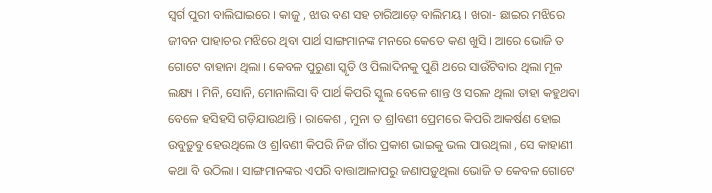ସ୍ବର୍ଗ ପୁରୀ ବାଲିଘାଇରେ । କାଜୁ , ଝାଉ ବଣ ସହ ଚାରିଆଡ଼େ ବାଲିମୟ । ଖରା- ଛାଇର ମଝିରେ ଜୀବନ ପାହାଚର ମଝିରେ ଥିବା ପାର୍ଥ ସାଙ୍ଗମାନଙ୍କ ମନରେ କେତେ କଣ ଖୁସି । ଆରେ ଭୋଜି ତ ଗୋଟେ ବାହାନା ଥିଲା । କେବଳ ପୁରୁଣା ସ୍କୃତି ଓ ପିଲାଦିନକୁ ପୁଣି ଥରେ ସାଉଁଟିବାର ଥିଲା ମୂଳ ଲକ୍ଷ୍ୟ । ମିନି, ସୋନି, ମୋନାଲିସା ବି ପାର୍ଥ କିପରି ସ୍କୁଲ ବେଳେ ଶାନ୍ତ ଓ ସରଳ ଥିଲା ତାହା କହୁଥବା ବେଳେ ହସିହସି ଗଡ଼ିଯାଉଥାନ୍ତି । ରାକେଶ , ମୁନା ତ ଶ୍ରlବଣୀ ପ୍ରେମରେ କିପରି ଆକର୍ଷଣ ହୋଇ ଉବୁଡ଼ୁବୁ ହେଉଥିଲେ ଓ ଶ୍ରlବଣୀ କିପରି ନିଜ ଗାଁର ପ୍ରକାଶ ଭାଇକୁ ଭଲ ପାଉଥିଲା , ସେ କାହାଣୀ କଥା ବି ଉଠିଲା । ସାଙ୍ଗମାନଙ୍କର ଏପରି ବାତ୍ତାଆଳାପରୁ ଜଣାପଡ଼ୁଥିଲା ଭୋଜି ତ କେବଳ ଗୋଟେ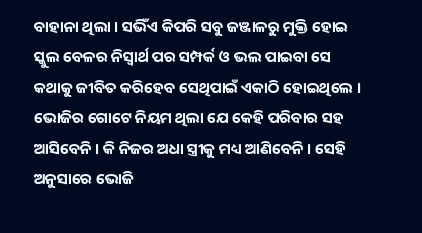ବାହାନା ଥିଲା । ସଭିଁଏ କିପରି ସବୁ ଜଞ୍ଜାଳରୁ ମୁକ୍ତି ହୋଇ ସ୍କୁଲ ବେଳର ନିସ୍ବାର୍ଥ ପର ସମ୍ପର୍କ ଓ ଭଲ ପାଇବା ସେ କଥାକୁ ଜୀବିତ କରିହେବ ସେଥିପାଇଁ ଏକାଠି ହୋଇଥିଲେ । ଭୋଜିର ଗୋଟେ ନିୟମ ଥିଲା ଯେ କେହି ପରିବାର ସହ ଆସିବେନି । କି ନିଜର ଅଧା ସ୍ତ୍ରୀକୁ ମଧ୍ୟ ଆଣିବେନି । ସେହି ଅନୁସାରେ ଭୋଜି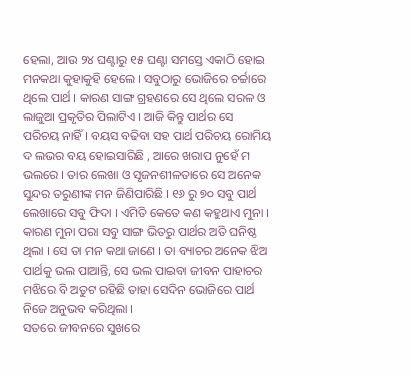ହେଲା, ଆଉ ୨୪ ଘଣ୍ଟାରୁ ୧୫ ଘଣ୍ଟା ସମସ୍ତେ ଏକାଠି ହୋଇ ମନକଥା କୁହାକୁହି ହେଲେ । ସବୁଠାରୁ ଭୋଜିରେ ଚର୍ଚ୍ଚାରେ ଥିଲେ ପାର୍ଥ । କାରଣ ସାଙ୍ଗ ଗ୍ରହଣରେ ସେ ଥିଲେ ସରଳ ଓ ଲାଜୁଆ ପ୍ରକୃତିର ପିଲାଟିଏ । ଆଜି କିନ୍ତୁ ପାର୍ଥର ସେ ପରିଚୟ ନାହିଁ । ବୟସ ବଢିବା ସହ ପାର୍ଥ ପରିଚୟ ରୋମିୟ ଦ ଲଭର ବୟ ହୋଇସାରିଛି , ଆରେ ଖରାପ ନୁହେଁ ମ ଭଲରେ । ତାର ଲେଖା ଓ ସୃଜନଶୀଳତାରେ ସେ ଅନେକ ସୁନ୍ଦର ତରୁଣୀଙ୍କ ମନ ଜିଣିପାରିଛି । ୧୬ ରୁ ୭୦ ସବୁ ପାର୍ଥ ଲେଖାରେ ସବୁ ଫିଦା । ଏମିତି କେତେ କଣ କହୁଥାଏ ମୁନା । କାରଣ ମୁନା ପରା ସବୁ ସାଙ୍ଗ ଭିତରୁ ପାର୍ଥର ଅତି ଘନିଷ୍ଠ ଥିଲା । ସେ ତା ମନ କଥା ଜାଣେ । ତା ବ୍ୟାଚର ଅନେକ ଝିଅ ପାର୍ଥକୁ ଭଲ ପାଆନ୍ତି, ସେ ଭଲ ପାଇବା ଜୀବନ ପାହାଚର ମଝିରେ ବି ଅତୁଟ ରହିଛି ତାହା ସେଦିନ ଭୋଜିରେ ପାର୍ଥ ନିଜେ ଅନୁଭବ କରିଥିଲା ।
ସତରେ ଜୀବନରେ ସୁଖରେ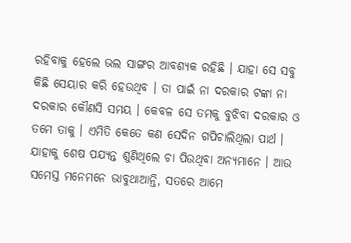ରହିବାକୁ ହେଲେ ଭଲ ସାଙ୍ଗର ଆବଶ୍ୟକ ରହିଛି । ଯାହା ସେ ସବୁ କିଛି ସେୟାର କରି ହେଉଥିବ । ତା ପାଇଁ ନା ଦରକାର ଟଙ୍କା ନା ଦରକାର କୌଣସି ସମୟ । କେବଳ ସେ ତମକୁ ବୁଝିବା ଦରକାର ଓ ତମେ ତାକୁ । ଏମିତି କେତେ କଣ ସେଦିନ ଗପିଚାଲିଥିଲା ପାର୍ଥ । ଯାହାକୁ ଶେଷ ପଯ୍ୟନ୍ତ ଶୁଣିଥିଲେ ଚା ପିଉଥିବା ଅନ୍ୟମାନେ । ଆଉ ସମେସ୍ତ ମନେମନେ ଭାବୁଥାଆନ୍ତି, ସତରେ ଆମେ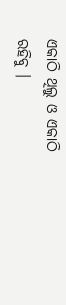ଏକାଠି ଥିଲୁ ଓ ଏକାଠି ରହିବୁ ।